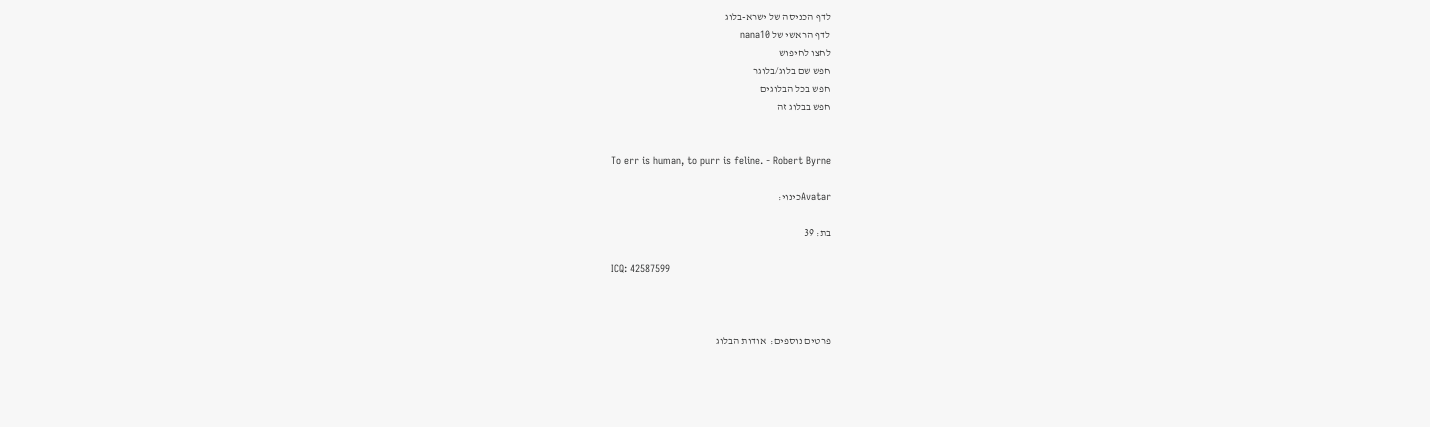לדף הכניסה של ישרא-בלוג
לדף הראשי של nana10
לחצו לחיפוש
חפש שם בלוג/בלוגר
חפש בכל הבלוגים
חפש בבלוג זה


To err is human, to purr is feline. - Robert Byrne

Avatarכינוי:

בת: 39

ICQ: 42587599



פרטים נוספים:  אודות הבלוג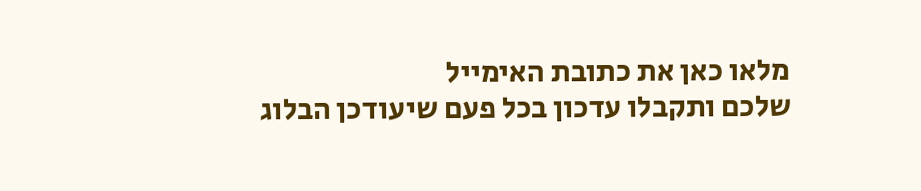מלאו כאן את כתובת האימייל
שלכם ותקבלו עדכון בכל פעם שיעודכן הבלוג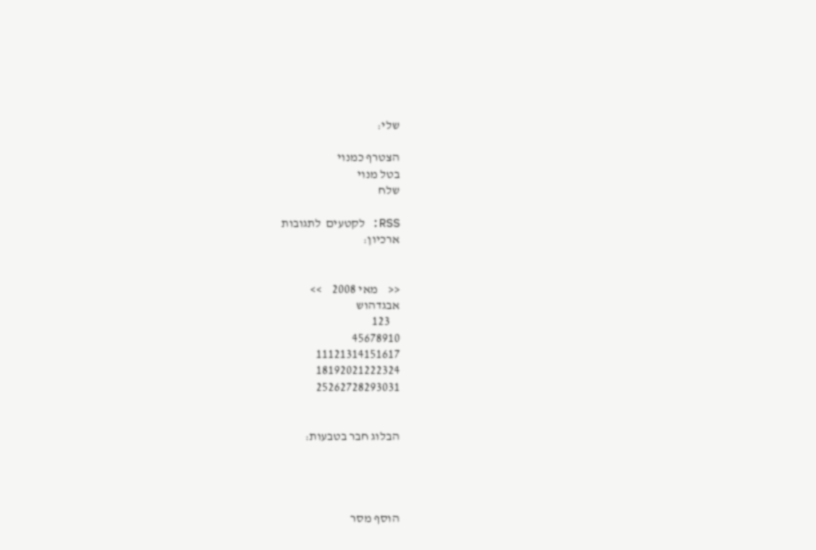שלי:

הצטרף כמנוי
בטל מנוי
שלח

RSS: לקטעים  לתגובות
ארכיון:


<<    מאי 2008    >>
אבגדהוש
    123
45678910
11121314151617
18192021222324
25262728293031


הבלוג חבר בטבעות:




הוסף מסר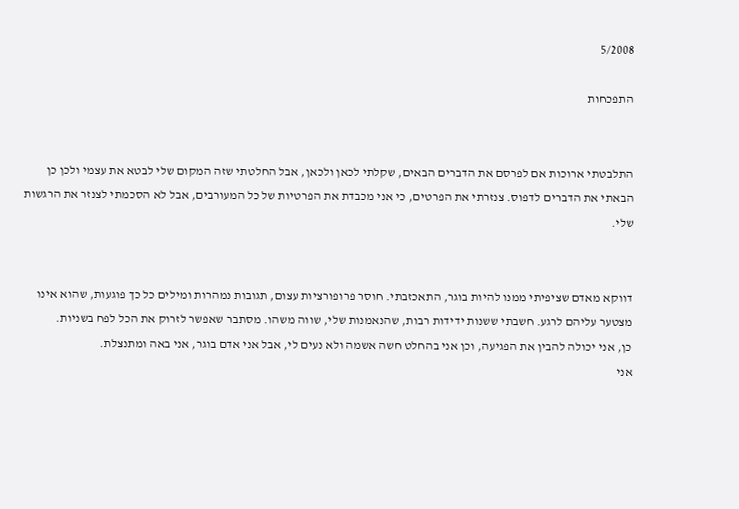5/2008

התפכחות


התלבטתי ארוכות אם לפרסם את הדברים הבאים, שקלתי לכאן ולכאן, אבל החלטתי שזה המקום שלי לבטא את עצמי ולכן כן הבאתי את הדברים לדפוס. צנזרתי את הפרטים, כי אני מכבדת את הפרטיות של כל המעורבים, אבל לא הסכמתי לצנזר את הרגשות שלי.


דווקא מאדם שציפיתי ממנו להיות בוגר, התאכזבתי. חוסר פרופורציות עצום, תגובות נמהרות ומילים כל כך פוגעות, שהוא אינו מצטער עליהם לרגע. חשבתי ששנות ידידות רבות, שהנאמנות שלי, שווה משהו. מסתבר שאפשר לזרוק את הכל לפח בשניות.
כן, אני יכולה להבין את הפגיעה, וכן אני בהחלט חשה אשמה ולא נעים לי, אבל אני אדם בוגר, אני באה ומתנצלת.
אני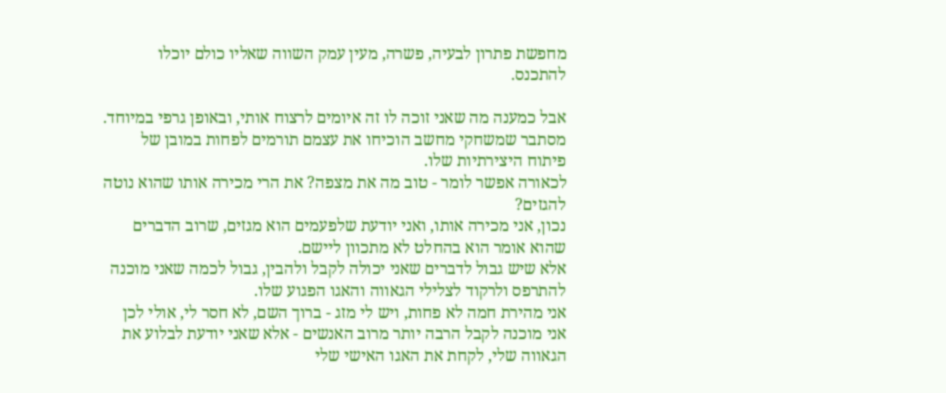מחפשת פתרון לבעיה, פשרה, מעין עמק השווה שאליו כולם יוכלו להתכנס.

אבל כמענה מה שאני זוכה לו זה איומים לרצוח אותי, ובאופן גרפי במיוחד. מסתבר שמשחקי מחשב הוכיחו את עצמם תורמים לפחות במובן של פיתוח היצירתיות שלו.
לכאורה אפשר לומר - טוב מה את מצפה? את הרי מכירה אותו שהוא נוטה להגזים?
נכון, אני מכירה אותו, ואני יודעת שלפעמים הוא מגזים, שרוב הדברים שהוא אומר הוא בהחלט לא מתכוון ליישם.
אלא שיש גבול לדברים שאני יכולה לקבל ולהבין, גבול לכמה שאני מוכנה להתרפס ולרקוד לצלילי הגאווה והאגו הפגוע שלו.
אני מהירת חמה לא פחות, ויש לי מזג - ברוך השם, לא חסר לי, אולי לכן אני מוכנה לקבל הרבה יותר מרוב האנשים - אלא שאני יודעת לבלוע את הגאווה שלי, לקחת את האגו האישי שלי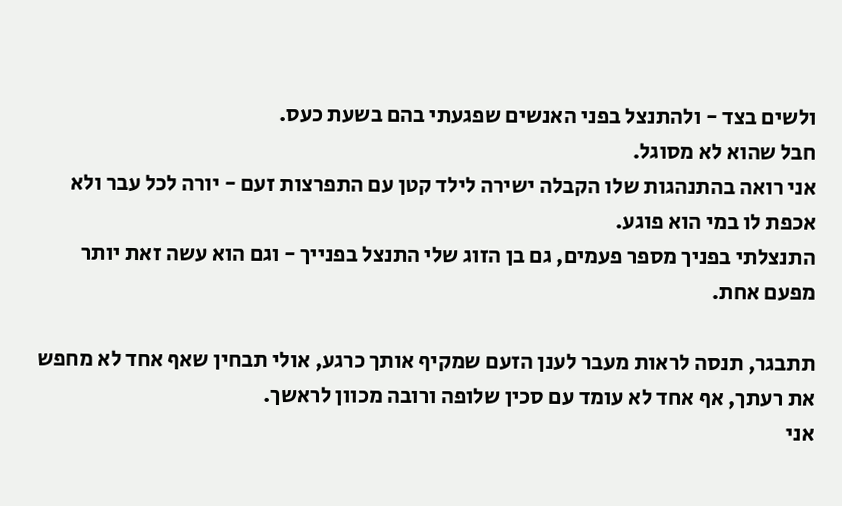ולשים בצד - ולהתנצל בפני האנשים שפגעתי בהם בשעת כעס.
חבל שהוא לא מסוגל.
אני רואה בהתנהגות שלו הקבלה ישירה לילד קטן עם התפרצות זעם - יורה לכל עבר ולא אכפת לו במי הוא פוגע.
התנצלתי בפניך מספר פעמים, גם בן הזוג שלי התנצל בפנייך - וגם הוא עשה זאת יותר מפעם אחת.

תתבגר, תנסה לראות מעבר לענן הזעם שמקיף אותך כרגע, אולי תבחין שאף אחד לא מחפש את רעתך, אף אחד לא עומד עם סכין שלופה ורובה מכוון לראשך.
אני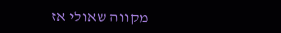מקווה שאולי אז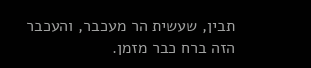תבין, שעשית הר מעכבר, והעכבר הזה ברח כבר מזמן.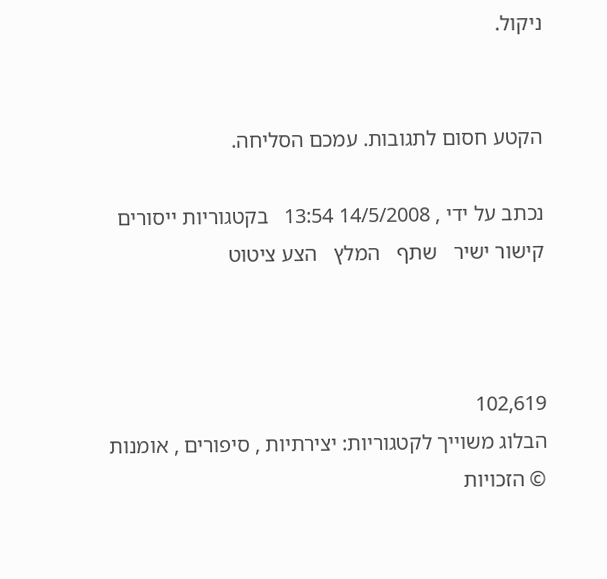ניקול.


הקטע חסום לתגובות. עמכם הסליחה.

נכתב על ידי , 14/5/2008 13:54   בקטגוריות ייסורים
קישור ישיר   שתף   המלץ   הצע ציטוט



102,619
הבלוג משוייך לקטגוריות: יצירתיות , סיפורים , אומנות
© הזכויות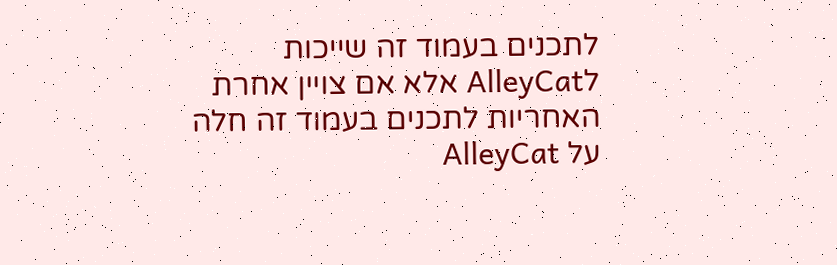לתכנים בעמוד זה שייכות לAlleyCat אלא אם צויין אחרת
האחריות לתכנים בעמוד זה חלה על AlleyCat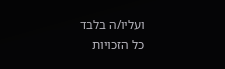ועליו/ה בלבד
כל הזכויות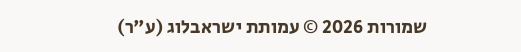שמורות 2026 © עמותת ישראבלוג (ע"ר)